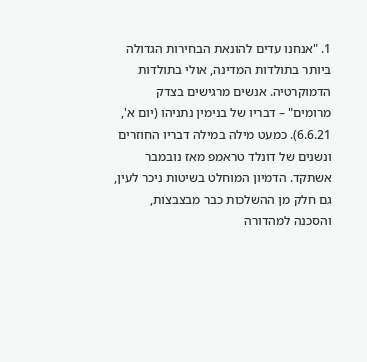1. "אנחנו עדים להונאת הבחירות הגדולה ביותר בתולדות המדינה, אולי בתולדות הדמוקרטיה. אנשים מרגישים בצדק מרומים" – דבריו של בנימין נתניהו (יום א', 6.6.21). כמעט מילה במילה דבריו החוזרים ונשנים של דונלד טראמפ מאז נובמבר אשתקד. הדמיון המוחלט בשיטות ניכר לעין, גם חלק מן ההשלכות כבר מבצבצות, והסכנה למהדורה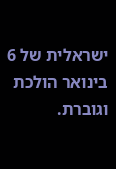ישראלית של 6 בינואר הולכת וגוברת.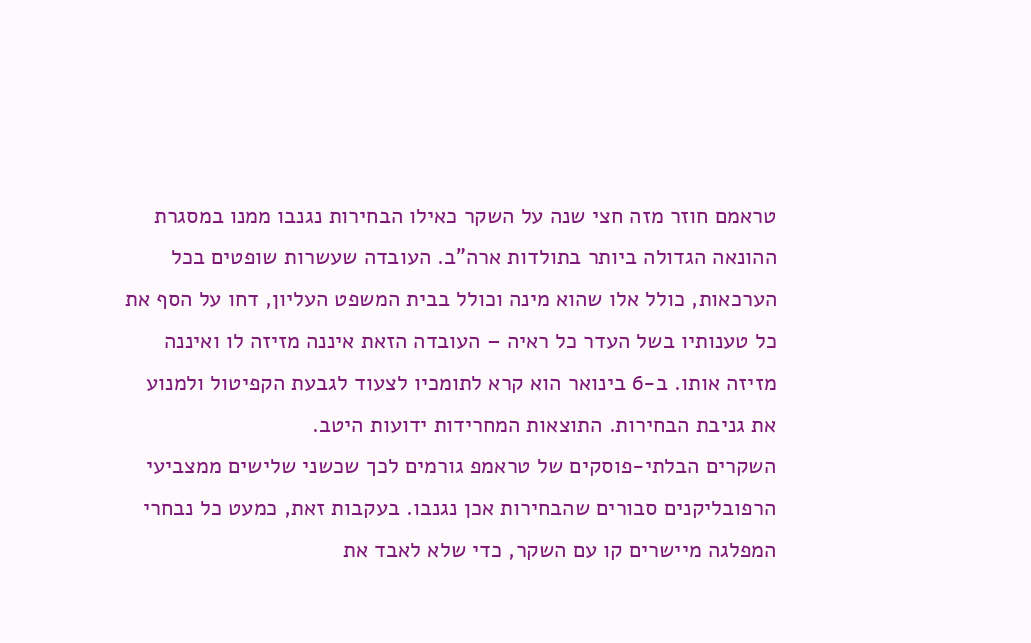טראמם חוזר מזה חצי שנה על השקר כאילו הבחירות נגנבו ממנו במסגרת ההונאה הגדולה ביותר בתולדות ארה"ב. העובדה שעשרות שופטים בכל הערכאות, כולל אלו שהוא מינה וכולל בבית המשפט העליון, דחו על הסף את כל טענותיו בשל העדר כל ראיה – העובדה הזאת איננה מזיזה לו ואיננה מזיזה אותו. ב-6 בינואר הוא קרא לתומכיו לצעוד לגבעת הקפיטול ולמנוע את גניבת הבחירות. התוצאות המחרידות ידועות היטב.
השקרים הבלתי-פוסקים של טראמפ גורמים לכך שכשני שלישים ממצביעי הרפובליקנים סבורים שהבחירות אכן נגנבו. בעקבות זאת, כמעט כל נבחרי המפלגה מיישרים קו עם השקר, כדי שלא לאבד את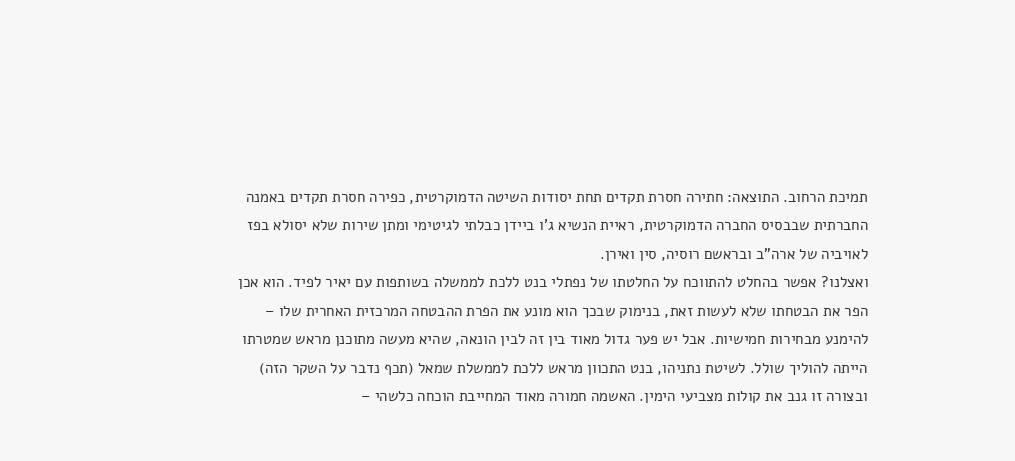תמיכת הרחוב. התוצאה: חתירה חסרת תקדים תחת יסודות השיטה הדמוקרטית, כפירה חסרת תקדים באמנה החברתית שבבסיס החברה הדמוקרטית, ראיית הנשיא ג'ו ביידן כבלתי לגיטימי ומתן שירות שלא יסולא בפז לאויביה של ארה"ב ובראשם רוסיה, סין ואירן.
ואצלנו? אפשר בהחלט להתווכח על החלטתו של נפתלי בנט ללכת לממשלה בשותפות עם יאיר לפיד. הוא אכן הפר את הבטחתו שלא לעשות זאת, בנימוק שבכך הוא מונע את הפרת ההבטחה המרכזית האחרית שלו – להימנע מבחירות חמישיות. אבל יש פער גדול מאוד בין זה לבין הונאה, שהיא מעשה מתוכנן מראש שמטרתו הייתה להוליך שולל. לשיטת נתניהו, בנט התכוון מראש ללכת לממשלת שמאל (תכף נדבר על השקר הזה) ובצורה זו גנב את קולות מצביעי הימין. האשמה חמורה מאוד המחייבת הוכחה כלשהי –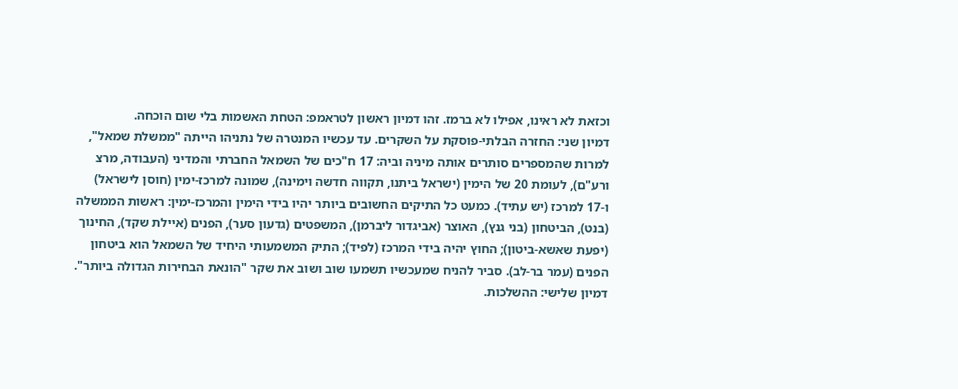וכזאת לא ראינו, אפילו לא ברמז. זהו דמיון ראשון לטראמפ: הטחת האשמות בלי שום הוכחה.
דמיון שני: החזרה הבלתי-פוסקת על השקרים. עד עכשיו המנטרה של נתניהו הייתה "ממשלת שמאל", למרות שהמספרים סותרים אותה מיניה וביה: 17 ח"כים של השמאל החברתי והמדיני (העבודה, מרצ ורע"ם), לעומת 20 של הימין (ישראל ביתנו, תקווה חדשה וימינה), שמונה למרכז-ימין (חוסן לישראל) ו-17 למרכז (יש עתיד). כמעט כל התיקים החשובים ביותר יהיו בידי הימין והמרכז-ימין: ראשות הממשלה (בנט), הביטחון (בני גנץ), האוצר (אביגדור ליברמן), המשפטים (גדעון סער), הפנים (איילת שקד), החינוך (יפעת שאשא-ביטון); החוץ יהיה בידי המרכז (לפיד); התיק המשמעותי היחיד של השמאל הוא ביטחון הפנים (עמר בר-לב). סביר להניח שמעכשיו תשמעו שוב ושוב את שקר "הונאת הבחירות הגדולה ביותר".
דמיון שלישי: ההשלכות.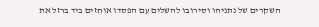השקרים של נתניהו וסירובו להשלים עם הפסדו אוחזים ביד ברזל את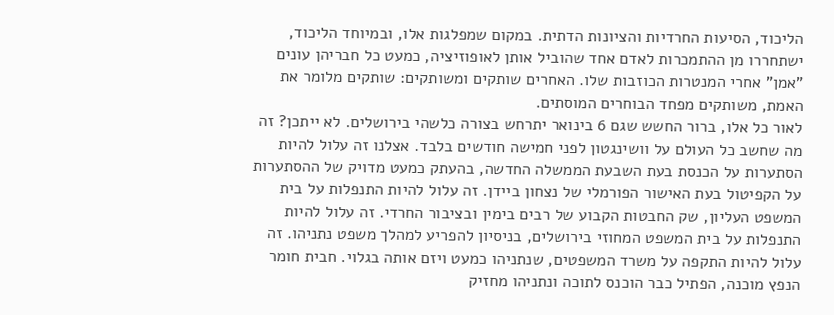הליכוד, הסיעות החרדיות והציונות הדתית. במקום שמפלגות אלו, ובמיוחד הליכוד, ישתחררו מן ההתמכרות לאדם אחד שהוביל אותן לאופוזיציה, כמעט כל חבריהן עונים "אמן" אחרי המנטרות הכוזבות שלו. האחרים שותקים ומשותקים: שותקים מלומר את האמת, משותקים מפחד הבוחרים המוסתים.
לאור כל אלו, ברור החשש שגם 6 בינואר יתרחש בצורה כלשהי בירושלים. לא ייתכן? זה מה שחשב כל העולם על וושינגטון לפני חמישה חודשים בלבד. אצלנו זה עלול להיות הסתערות על הכנסת בעת השבעת הממשלה החדשה, בהעתק כמעט מדויק של ההסתערות על הקפיטול בעת האישור הפורמלי של נצחון ביידן. זה עלול להיות התנפלות על בית המשפט העליון, שק החבטות הקבוע של רבים בימין ובציבור החרדי. זה עלול להיות התנפלות על בית המשפט המחוזי בירושלים, בניסיון להפריע למהלך משפט נתניהו. זה עלול להיות התקפה על משרד המשפטים, שנתניהו כמעט ויזם אותה בגלוי. חבית חומר הנפץ מוכנה, הפתיל כבר הוכנס לתוכה ונתניהו מחזיק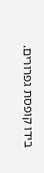בידו קופסת גפרורים.